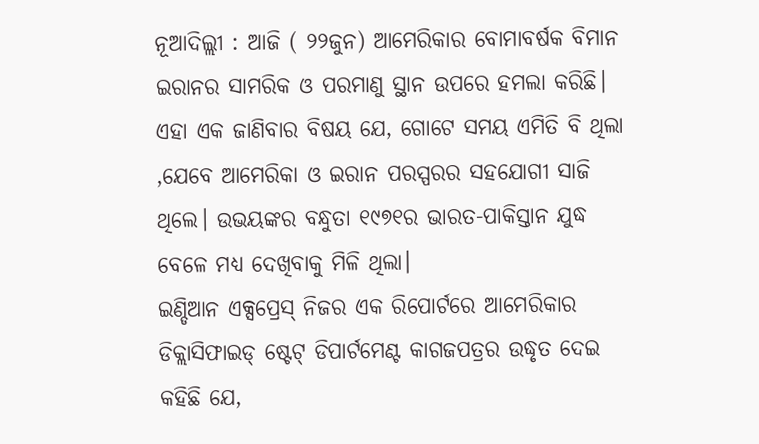ନୂଆଦିଲ୍ଲୀ : ଆଜି ( ୨୨ଜୁନ) ଆମେରିକାର ବୋମାବର୍ଷକ ବିମାନ ଇରାନର ସାମରିକ ଓ ପରମାଣୁ ସ୍ଥାନ ଉପରେ ହମଲା କରିଛି। ଏହା ଏକ ଜାଣିବାର ବିଷୟ ଯେ, ଗୋଟେ ସମୟ ଏମିତି ବି ଥିଲା ,ଯେବେ ଆମେରିକା ଓ ଇରାନ ପରସ୍ପରର ସହଯୋଗୀ ସାଜି ଥିଲେ। ଉଭୟଙ୍କର ବନ୍ଧୁତା ୧୯୭୧ର ଭାରତ-ପାକିସ୍ତାନ ଯୁଦ୍ଧ ବେଳେ ମଧ୍ୟ ଦେଖିବାକୁ ମିଳି ଥିଲା।
ଇଣ୍ଡିଆନ ଏକ୍ସପ୍ରେସ୍ ନିଜର ଏକ ରିପୋର୍ଟରେ ଆମେରିକାର ଡିକ୍ଲାସିଫାଇଡ୍ ଷ୍ଟେଟ୍ ଡିପାର୍ଟମେଣ୍ଟ କାଗଜପତ୍ରର ଉଦ୍ଧୃତ ଦେଇ କହିଛି ଯେ,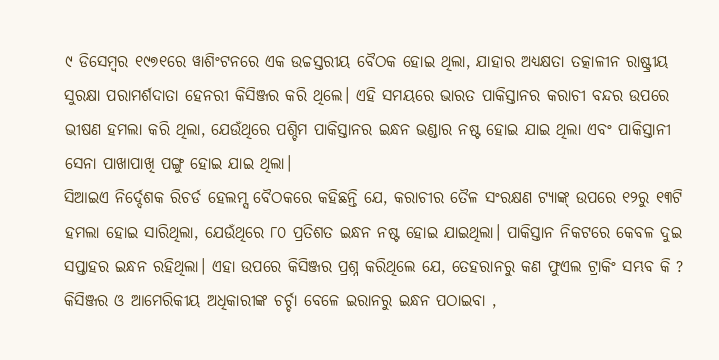୯ ଡିସେମ୍ୱର ୧୯୭୧ରେ ୱାଶିଂଟନରେ ଏକ ଉଚ୍ଚସ୍ତରୀୟ ବୈଠକ ହୋଇ ଥିଲା, ଯାହାର ଅଧ୍ୟକ୍ଷତା ତତ୍କାଳୀନ ରାଷ୍ଟ୍ରୀୟ ସୁରକ୍ଷା ପରାମର୍ଶଦାତା ହେନରୀ କିସିଞ୍ଜର କରି ଥିଲେ। ଏହି ସମୟରେ ଭାରତ ପାକିସ୍ତାନର କରାଚୀ ବନ୍ଦର ଉପରେ ଭୀଷଣ ହମଲା କରି ଥିଲା, ଯେଉଁଥିରେ ପଶ୍ଚିମ ପାକିସ୍ତାନର ଇନ୍ଧନ ଭଣ୍ଡାର ନଷ୍ଟ ହୋଇ ଯାଇ ଥିଲା ଏବଂ ପାକିସ୍ତାନୀ ସେନା ପାଖାପାଖି ପଙ୍ଗୁ ହୋଇ ଯାଇ ଥିଲା।
ସିଆଇଏ ନିର୍ଦ୍ଦେଶକ ରିଚର୍ଡ ହେଲମ୍ସ ବୈଠକରେ କହିଛନ୍ତି ଯେ, କରାଚୀର ତୈଳ ସଂରକ୍ଷଣ ଟ୍ୟାଙ୍କ୍ ଉପରେ ୧୨ରୁ ୧୩ଟି ହମଲା ହୋଇ ସାରିଥିଲା, ଯେଉଁଥିରେ ୮୦ ପ୍ରତିଶତ ଇନ୍ଧନ ନଷ୍ଟ ହୋଇ ଯାଇଥିଲା। ପାକିସ୍ତାନ ନିକଟରେ କେବଳ ଦୁଇ ସପ୍ତାହର ଇନ୍ଧନ ରହିଥିଲା। ଏହା ଉପରେ କିସିଞ୍ଜର ପ୍ରଶ୍ନ କରିଥିଲେ ଯେ, ତେହରାନରୁ କଣ ଫୁଏଲ ଟ୍ରାକିଂ ସମ୍ଭବ କି ? କିସିଞ୍ଜର ଓ ଆମେରିକୀୟ ଅଧିକାରୀଙ୍କ ଚର୍ଚ୍ଚା ବେଳେ ଇରାନରୁ ଇନ୍ଧନ ପଠାଇବା ,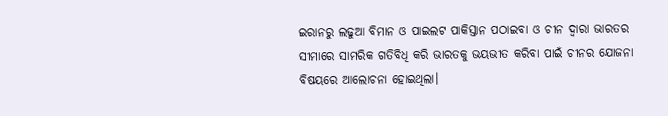ଇରାନରୁ ଲଢୁଆ ବିମାନ ଓ ପାଇଲଟ ପାକିସ୍ତାନ ପଠାଇବା ଓ ଚୀନ ଦ୍ୱାରା ଭାରତର ସୀମାରେ ସାମରିକ ଗତିବିଧି କରି ଭାରତକୁ ଭୟଭୀତ କରିବା ପାଇଁ ଚୀନର ଯୋଜନା ବିଷୟରେ ଆଲୋଚନା ହୋଇଥିଲା।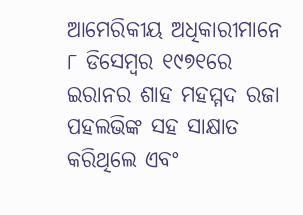ଆମେରିକୀୟ ଅଧିକାରୀମାନେ ୮ ଡିସେମ୍ୱର ୧୯୭୧ରେ ଇରାନର ଶାହ ମହମ୍ମଦ ରଜା ପହଲଭିଙ୍କ ସହ ସାକ୍ଷାତ କରିଥିଲେ ଏବଂ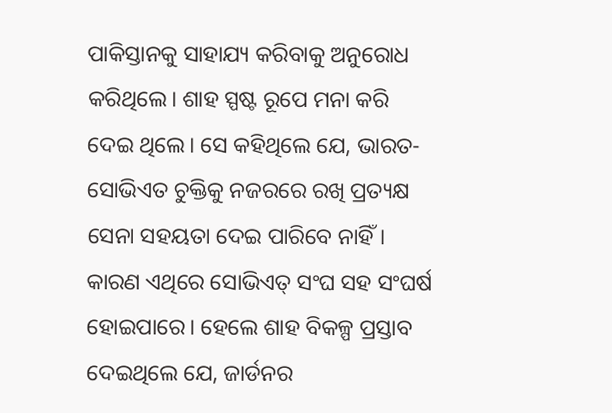ପାକିସ୍ତାନକୁ ସାହାଯ୍ୟ କରିବାକୁ ଅନୁରୋଧ କରିଥିଲେ। ଶାହ ସ୍ପଷ୍ଟ ରୂପେ ମନା କରି ଦେଇ ଥିଲେ। ସେ କହିଥିଲେ ଯେ, ଭାରତ-ସୋଭିଏତ ଚୁକ୍ତିକୁ ନଜରରେ ରଖି ପ୍ରତ୍ୟକ୍ଷ ସେନା ସହୟତା ଦେଇ ପାରିବେ ନାହିଁ। କାରଣ ଏଥିରେ ସୋଭିଏତ୍ ସଂଘ ସହ ସଂଘର୍ଷ ହୋଇପାରେ। ହେଲେ ଶାହ ବିକଳ୍ପ ପ୍ରସ୍ତାବ ଦେଇଥିଲେ ଯେ, ଜାର୍ଡନର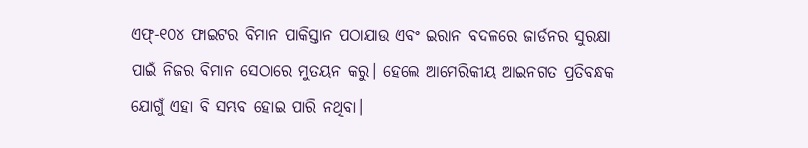ଏଫ୍-୧୦୪ ଫାଇଟର ବିମାନ ପାକିସ୍ତାନ ପଠାଯାଉ ଏବଂ ଇରାନ ବଦଳରେ ଜାର୍ଡନର ସୁରକ୍ଷା ପାଇଁ ନିଜର ବିମାନ ସେଠାରେ ମୁତୟନ କରୁ। ହେଲେ ଆମେରିକୀୟ ଆଇନଗତ ପ୍ରତିବନ୍ଧକ ଯୋଗୁଁ ଏହା ବି ସମ୍ଭବ ହୋଇ ପାରି ନଥିବା।